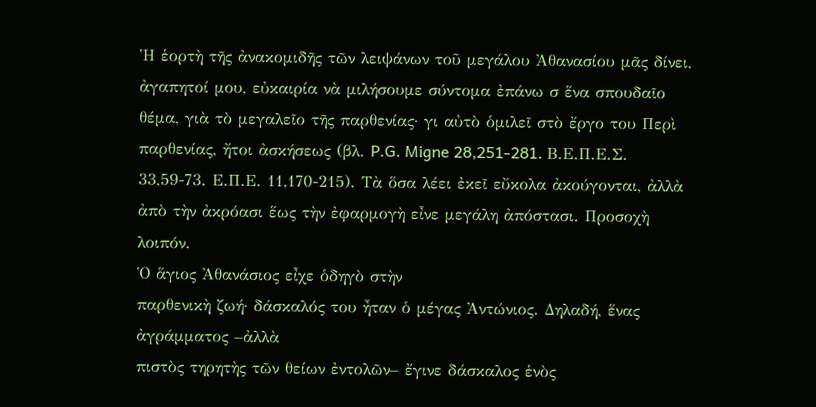Ἡ ἑορτὴ τῆς ἀνακομιδῆς τῶν λειψάνων τοῦ μεγάλου Ἀθανασίου μᾶς δίνει, ἀγαπητοί μου, εὐκαιρία νὰ μιλήσουμε σύντομα ἐπάνω σ ἕνα σπουδαῖο θέμα, γιὰ τὸ μεγαλεῖο τῆς παρθενίας· γι αὐτὸ ὁμιλεῖ στὸ ἔργο του Περὶ παρθενίας, ἤτοι ἀσκήσεως (βλ. P.G. Migne 28,251-281. Β.Ε.Π.Ε.Σ. 33,59-73. Ε.Π.Ε. 11,170-215). Τὰ ὅσα λέει ἐκεῖ εὔκολα ἀκούγονται, ἀλλὰ ἀπὸ τὴν ἀκρόασι ἕως τὴν ἐφαρμογὴ εἶνε μεγάλη ἀπόστασι. Προσοχὴ λοιπόν.
Ὁ ἅγιος Ἀθανάσιος εἶχε ὁδηγὸ στὴν
παρθενικὴ ζωή· δάσκαλός του ἦταν ὁ μέγας Ἀντώνιος. Δηλαδή, ἕνας ἀγράμματος –ἀλλὰ
πιστὸς τηρητὴς τῶν θείων ἐντολῶν– ἔγινε δάσκαλος ἑνὸς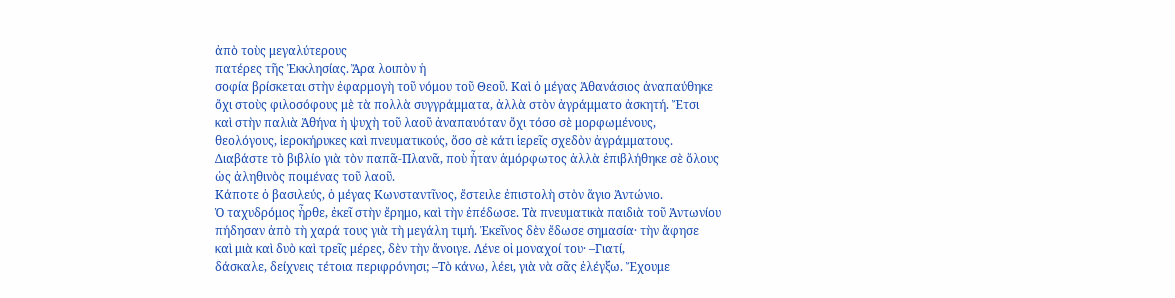ἀπὸ τοὺς μεγαλύτερους
πατέρες τῆς Ἐκκλησίας. Ἄρα λοιπὸν ἡ
σοφία βρίσκεται στὴν ἐφαρμογὴ τοῦ νόμου τοῦ Θεοῦ. Καὶ ὁ μέγας Ἀθανάσιος ἀναπαύθηκε
ὄχι στοὺς φιλοσόφους μὲ τὰ πολλὰ συγγράμματα, ἀλλὰ στὸν ἀγράμματο ἀσκητή. Ἔτσι
καὶ στὴν παλιὰ Ἀθήνα ἡ ψυχὴ τοῦ λαοῦ ἀναπαυόταν ὄχι τόσο σὲ μορφωμένους,
θεολόγους, ἱεροκήρυκες καὶ πνευματικούς, ὅσο σὲ κάτι ἱερεῖς σχεδὸν ἀγράμματους.
Διαβάστε τὸ βιβλίο γιὰ τὸν παπᾶ-Πλανᾶ, ποὺ ἦταν ἀμόρφωτος ἀλλὰ ἐπιβλήθηκε σὲ ὅλους
ὡς ἀληθινὸς ποιμένας τοῦ λαοῦ.
Κάποτε ὁ βασιλεύς, ὁ μέγας Κωνσταντῖνος, ἔστειλε ἐπιστολὴ στὸν ἅγιο Ἀντώνιο.
Ὁ ταχυδρόμος ἦρθε, ἐκεῖ στὴν ἔρημο, καὶ τὴν ἐπέδωσε. Τὰ πνευματικὰ παιδιὰ τοῦ Ἀντωνίου
πήδησαν ἀπὸ τὴ χαρά τους γιὰ τὴ μεγάλη τιμή. Ἐκεῖνος δὲν ἔδωσε σημασία· τὴν ἄφησε
καὶ μιὰ καὶ δυὸ καὶ τρεῖς μέρες, δὲν τὴν ἄνοιγε. Λένε οἱ μοναχοί του· –Γιατί,
δάσκαλε, δείχνεις τέτοια περιφρόνησι; –Τὸ κάνω, λέει, γιὰ νὰ σᾶς ἐλέγξω. Ἔχουμε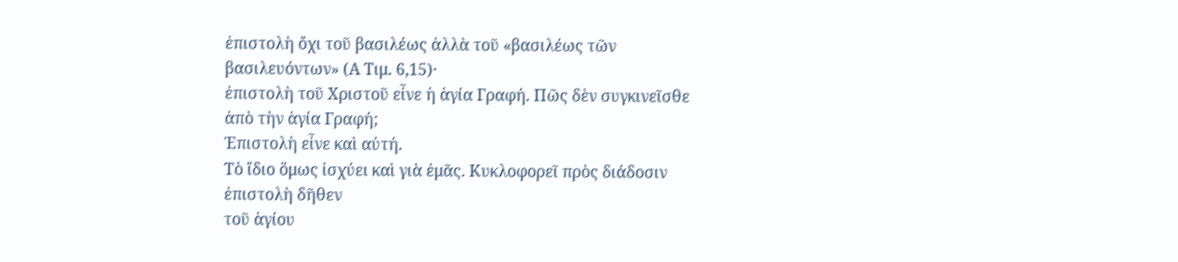ἐπιστολὴ ὄχι τοῦ βασιλέως ἀλλὰ τοῦ «βασιλέως τῶν βασιλευόντων» (Α Τιμ. 6,15)·
ἐπιστολὴ τοῦ Χριστοῦ εἶνε ἡ ἁγία Γραφή. Πῶς δὲν συγκινεῖσθε ἀπὸ τὴν ἁγία Γραφή;
Ἐπιστολὴ εἶνε καὶ αὐτή.
Τὸ ἴδιο ὅμως ἰσχύει καὶ γιὰ ἐμᾶς. Κυκλοφορεῖ πρὸς διάδοσιν ἐπιστολὴ δῆθεν
τοῦ ἁγίου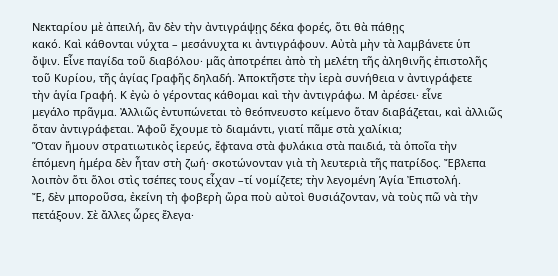Νεκταρίου μὲ ἀπειλή, ἂν δὲν τὴν ἀντιγράψῃς δέκα φορές, ὅτι θὰ πάθῃς
κακό. Καὶ κάθονται νύχτα – μεσάνυχτα κι ἀντιγράφουν. Αὐτὰ μὴν τὰ λαμβάνετε ὑπ
ὄψιν. Εἶνε παγίδα τοῦ διαβόλου· μᾶς ἀποτρέπει ἀπὸ τὴ μελέτη τῆς ἀληθινῆς ἐπιστολῆς
τοῦ Κυρίου, τῆς ἁγίας Γραφῆς δηλαδή. Ἀποκτῆστε τὴν ἱερὰ συνήθεια ν ἀντιγράφετε
τὴν ἁγία Γραφή. Κ ἐγὼ ὁ γέροντας κάθομαι καὶ τὴν ἀντιγράφω. Μ ἀρέσει· εἶνε
μεγάλο πρᾶγμα. Ἀλλιῶς ἐντυπώνεται τὸ θεόπνευστο κείμενο ὅταν διαβάζεται, καὶ ἀλλιῶς
ὅταν ἀντιγράφεται. Ἀφοῦ ἔχουμε τὸ διαμάντι, γιατί πᾶμε στὰ χαλίκια;
Ὅταν ἤμουν στρατιωτικὸς ἱερεύς, ἔφτανα στὰ φυλάκια στὰ παιδιά, τὰ ὁποῖα τὴν
ἑπόμενη ἡμέρα δὲν ἦταν στὴ ζωή· σκοτώνονταν γιὰ τὴ λευτεριὰ τῆς πατρίδος. Ἔβλεπα
λοιπὸν ὅτι ὅλοι στὶς τσέπες τους εἶχαν –τί νομίζετε; τὴν λεγομένη Ἁγία Ἐπιστολή.
Ἔ, δὲν μποροῦσα, ἐκείνη τὴ φοβερὴ ὥρα ποὺ αὐτοὶ θυσιάζονταν, νὰ τοὺς πῶ νὰ τὴν
πετάξουν. Σὲ ἄλλες ὧρες ἔλεγα·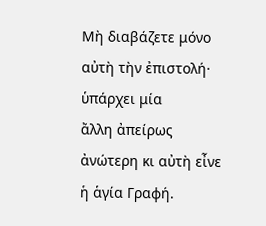Μὴ διαβάζετε μόνο αὐτὴ τὴν ἐπιστολή· ὑπάρχει μία
ἄλλη ἀπείρως ἀνώτερη κι αὐτὴ εἶνε ἡ ἁγία Γραφή.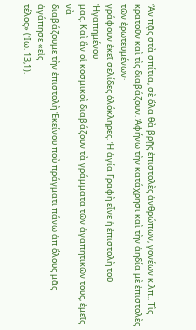Ἂν πᾷς στὰ σπίτια, σὲ ὅλα θὰ βρῇς ἐπιστολὲς ἀνθρώπων, γονέων κ.λπ.. Τὶς
κρατοῦν καὶ τὶς διαβάζουν. Ἀφήνω τὴν κατάχρησι καὶ τὴν ἀηδία μὲ ἐπιστολὲς τῶν ἐρωτευμένων·
γράφουν ἐκεῖ σελίδες ὁλόκληρες. Ἡ ἁγία Γραφὴ εἶνε ἡ ἐπιστολὴ τοῦ Ἠγαπημένου
μας. Καὶ ἂν οἱ κοσμικοὶ διαβάζουν τὰ γράμματα τῶν ἀγαπητικῶν τους, ἐμεῖς νὰ
διαβάζουμε τὴν ἐπιστολὴ Ἐκείνου ποὺ πράγματι πάνω ἀπ ὅλους μᾶς ἀγάπησε «εἰς
τέλος» (Ἰω. 13,1).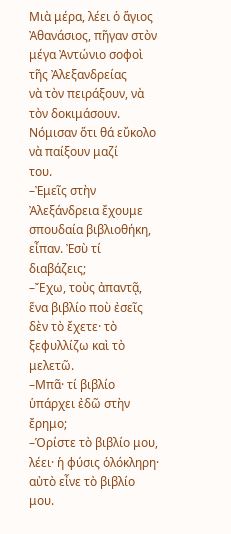Μιὰ μέρα, λέει ὁ ἅγιος Ἀθανάσιος, πῆγαν στὸν μέγα Ἀντώνιο σοφοὶ τῆς Ἀλεξανδρείας
νὰ τὸν πειράξουν, νὰ τὸν δοκιμάσουν. Νόμισαν ὅτι θά εὔκολο νὰ παίξουν μαζί
του.
–Ἐμεῖς στὴν Ἀλεξάνδρεια ἔχουμε σπουδαία βιβλιοθήκη, εἶπαν. Ἐσὺ τί
διαβάζεις;
–Ἔχω, τοὺς ἀπαντᾷ, ἕνα βιβλίο ποὺ ἐσεῖς δὲν τὸ ἔχετε· τὸ ξεφυλλίζω καὶ τὸ μελετῶ.
–Μπᾶ· τί βιβλίο ὑπάρχει ἐδῶ στὴν ἔρημο;
–Ὁρίστε τὸ βιβλίο μου, λέει· ἡ φύσις ὁλόκληρη· αὐτὸ εἶνε τὸ βιβλίο μου.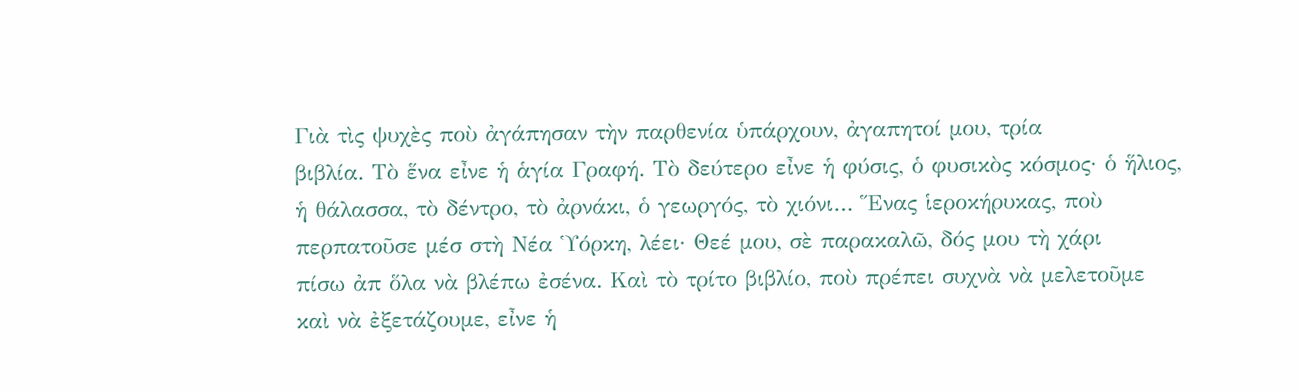Γιὰ τὶς ψυχὲς ποὺ ἀγάπησαν τὴν παρθενία ὑπάρχουν, ἀγαπητοί μου, τρία
βιβλία. Τὸ ἕνα εἶνε ἡ ἁγία Γραφή. Τὸ δεύτερο εἶνε ἡ φύσις, ὁ φυσικὸς κόσμος· ὁ ἥλιος,
ἡ θάλασσα, τὸ δέντρο, τὸ ἀρνάκι, ὁ γεωργός, τὸ χιόνι… Ἕνας ἱεροκήρυκας, ποὺ
περπατοῦσε μέσ στὴ Νέα Ὑόρκη, λέει· Θεέ μου, σὲ παρακαλῶ, δός μου τὴ χάρι
πίσω ἀπ ὅλα νὰ βλέπω ἐσένα. Καὶ τὸ τρίτο βιβλίο, ποὺ πρέπει συχνὰ νὰ μελετοῦμε
καὶ νὰ ἐξετάζουμε, εἶνε ἡ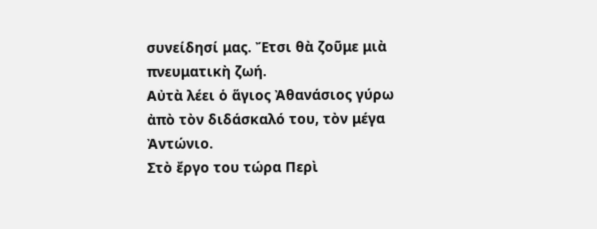συνείδησί μας. Ἔτσι θὰ ζοῦμε μιὰ πνευματικὴ ζωή.
Αὐτὰ λέει ὁ ἅγιος Ἀθανάσιος γύρω ἀπὸ τὸν διδάσκαλό του, τὸν μέγα Ἀντώνιο.
Στὸ ἔργο του τώρα Περὶ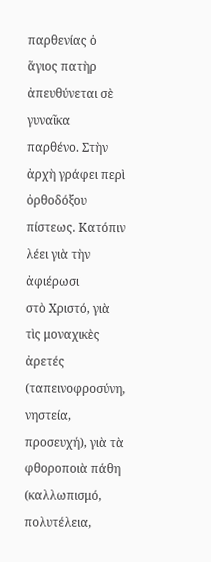παρθενίας ὁ ἅγιος πατὴρ ἀπευθύνεται σὲ γυναῖκα
παρθένο. Στὴν ἀρχὴ γράφει περὶ ὀρθοδόξου πίστεως. Κατόπιν λέει γιὰ τὴν ἀφιέρωσι
στὸ Χριστό, γιὰ τὶς μοναχικὲς ἀρετές (ταπεινοφροσύνη, νηστεία, προσευχή), γιὰ τὰ
φθοροποιὰ πάθη (καλλωπισμό, πολυτέλεια,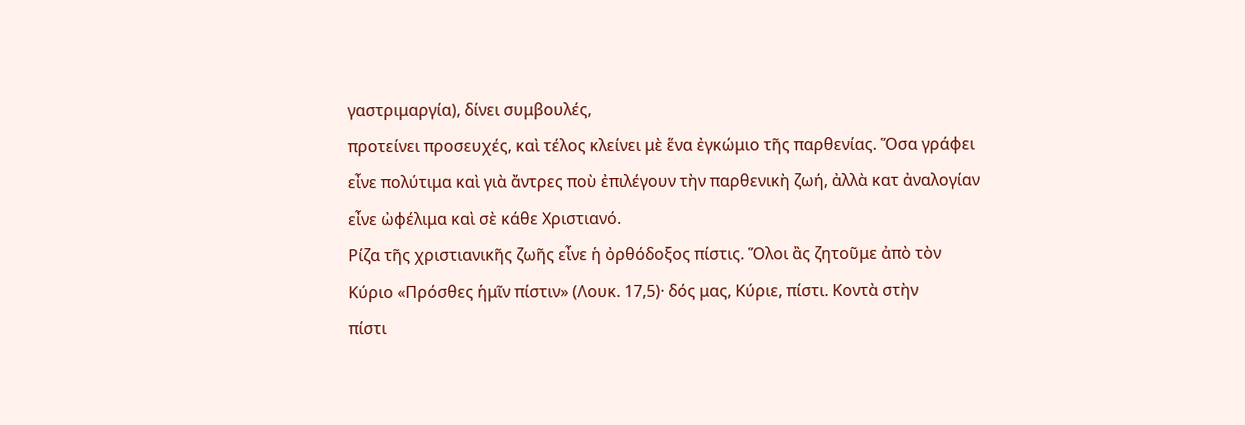γαστριμαργία), δίνει συμβουλές,
προτείνει προσευχές, καὶ τέλος κλείνει μὲ ἕνα ἐγκώμιο τῆς παρθενίας. Ὅσα γράφει
εἶνε πολύτιμα καὶ γιὰ ἄντρες ποὺ ἐπιλέγουν τὴν παρθενικὴ ζωή, ἀλλὰ κατ ἀναλογίαν
εἶνε ὠφέλιμα καὶ σὲ κάθε Χριστιανό.
Ρίζα τῆς χριστιανικῆς ζωῆς εἶνε ἡ ὀρθόδοξος πίστις. Ὅλοι ἂς ζητοῦμε ἀπὸ τὸν
Κύριο «Πρόσθες ἡμῖν πίστιν» (Λουκ. 17,5)· δός μας, Κύριε, πίστι. Κοντὰ στὴν
πίστι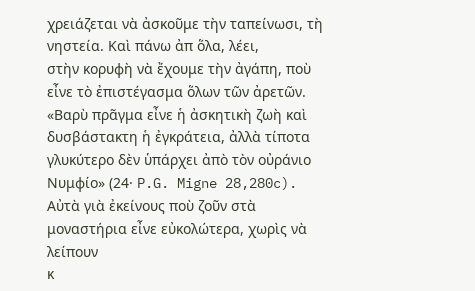χρειάζεται νὰ ἀσκοῦμε τὴν ταπείνωσι, τὴ νηστεία. Καὶ πάνω ἀπ ὅλα, λέει,
στὴν κορυφὴ νὰ ἔχουμε τὴν ἀγάπη, ποὺ εἶνε τὸ ἐπιστέγασμα ὅλων τῶν ἀρετῶν.
«Βαρὺ πρᾶγμα εἶνε ἡ ἀσκητικὴ ζωὴ καὶ δυσβάστακτη ἡ ἐγκράτεια, ἀλλὰ τίποτα
γλυκύτερο δὲν ὑπάρχει ἀπὸ τὸν οὐράνιο Νυμφίο» (24· P.G. Migne 28,280c).
Αὐτὰ γιὰ ἐκείνους ποὺ ζοῦν στὰ μοναστήρια εἶνε εὐκολώτερα, χωρὶς νὰ λείπουν
κ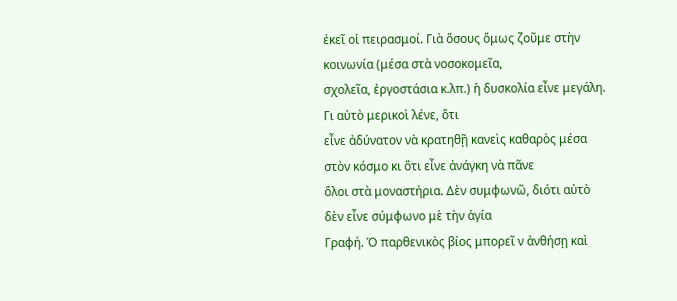ἐκεῖ οἱ πειρασμοί. Γιὰ ὅσους ὅμως ζοῦμε στὴν κοινωνία (μέσα στὰ νοσοκομεῖα,
σχολεῖα, ἐργοστάσια κ.λπ.) ἡ δυσκολία εἶνε μεγάλη. Γι αὐτὸ μερικοὶ λένε, ὅτι
εἶνε ἀδύνατον νὰ κρατηθῇ κανεὶς καθαρὸς μέσα στὸν κόσμο κι ὅτι εἶνε ἀνάγκη νὰ πᾶνε
ὅλοι στὰ μοναστήρια. Δὲν συμφωνῶ, διότι αὐτὸ δὲν εἶνε σύμφωνο μὲ τὴν ἁγία
Γραφή. Ὁ παρθενικὸς βίος μπορεῖ ν ἀνθήσῃ καὶ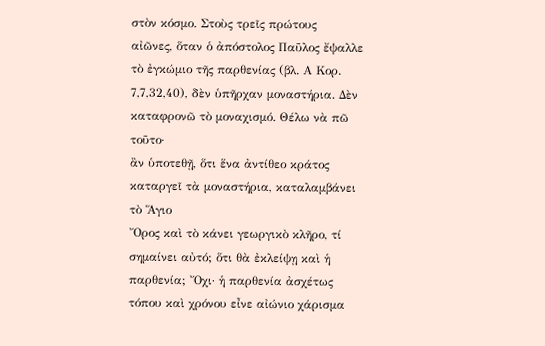στὸν κόσμο. Στοὺς τρεῖς πρώτους
αἰῶνες, ὅταν ὁ ἀπόστολος Παῦλος ἔψαλλε τὸ ἐγκώμιο τῆς παρθενίας (βλ. Α Κορ.
7,7,32,40), δὲν ὑπῆρχαν μοναστήρια. Δὲν καταφρονῶ τὸ μοναχισμό. Θέλω νὰ πῶ τοῦτο·
ἂν ὑποτεθῇ, ὅτι ἕνα ἀντίθεο κράτος καταργεῖ τὰ μοναστήρια, καταλαμβάνει τὸ Ἅγιο
Ὄρος καὶ τὸ κάνει γεωργικὸ κλῆρο, τί σημαίνει αὐτό; ὅτι θὰ ἐκλείψῃ καὶ ἡ
παρθενία; Ὄχι· ἡ παρθενία ἀσχέτως τόπου καὶ χρόνου εἶνε αἰώνιο χάρισμα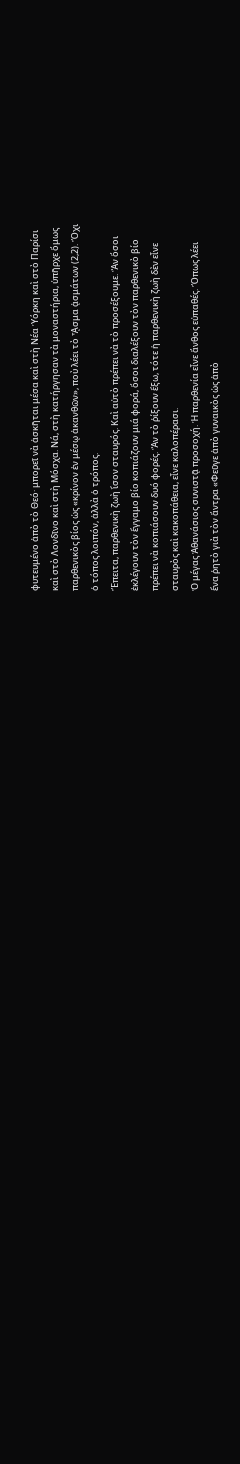φυτευμένο ἀπὸ τὸ Θεό· μπορεῖ νὰ ἀσκῆται μέσα καὶ στὴ Νέα Ὑόρκη καὶ στὸ Παρίσι
καὶ στὸ Λονδῖνο καὶ στὴ Μόσχα. Νά, στὴ κατήργησαν τὰ μοναστήρια, ὑπῆρχε ὅμως
παρθενικὸς βίος ὡς «κρίνον ἐν μέσῳ ἀκανθῶν», ποὺ λέει τὸ ᾎσμα ᾀσμάτων (2,2). Ὄχι
ὁ τόπος λοιπόν, ἀλλὰ ὁ τρόπος.
Ἔπειτα, παρθενικὴ ζωὴ ἴσον σταυρός. Καὶ αὐτὸ πρέπει νὰ τὸ προσέξουμε. Ἂν ὅσοι
ἐκλέγουν τὸν ἔγγαμο βίο κοπιάζουν μιά φορά, ὅσοι διαλέξουν τὸν παρθενικὸ βίο
πρέπει νὰ κοπιάσουν δυό φορές. Ἂν τὸ ῥίξουν ἔξω, τότε ἡ παρθενικὴ ζωὴ δὲν εἶνε
σταυρὸς καὶ κακοπάθεια, εἶνε καλοπέρασι.
Ὁ μέγας Ἀθανάσιος συνιστᾷ προσοχή. Ἡ παρθενία εἶνε ἄνθος εὐπαθές. Ὅπως λέει
ἕνα ῥητὸ γιὰ τὸν ἄντρα «Φεῦγε ἀπὸ γυναικὸς ὡς ἀπὸ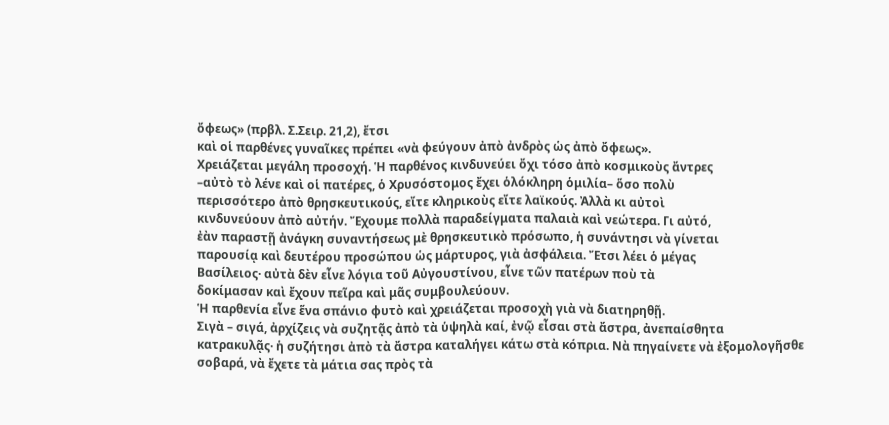ὄφεως» (πρβλ. Σ.Σειρ. 21,2), ἔτσι
καὶ οἱ παρθένες γυναῖκες πρέπει «νὰ φεύγουν ἀπὸ ἀνδρὸς ὡς ἀπὸ ὄφεως».
Χρειάζεται μεγάλη προσοχή. Ἡ παρθένος κινδυνεύει ὄχι τόσο ἀπὸ κοσμικοὺς ἄντρες
–αὐτὸ τὸ λένε καὶ οἱ πατέρες, ὁ Χρυσόστομος ἔχει ὁλόκληρη ὁμιλία– ὅσο πολὺ
περισσότερο ἀπὸ θρησκευτικούς, εἴτε κληρικοὺς εἴτε λαϊκούς. Ἀλλὰ κι αὐτοὶ
κινδυνεύουν ἀπὸ αὐτήν. Ἔχουμε πολλὰ παραδείγματα παλαιὰ καὶ νεώτερα. Γι αὐτό,
ἐὰν παραστῇ ἀνάγκη συναντήσεως μὲ θρησκευτικὸ πρόσωπο, ἡ συνάντησι νὰ γίνεται
παρουσίᾳ καὶ δευτέρου προσώπου ὡς μάρτυρος, γιὰ ἀσφάλεια. Ἔτσι λέει ὁ μέγας
Βασίλειος· αὐτὰ δὲν εἶνε λόγια τοῦ Αὐγουστίνου, εἶνε τῶν πατέρων ποὺ τὰ
δοκίμασαν καὶ ἔχουν πεῖρα καὶ μᾶς συμβουλεύουν.
Ἡ παρθενία εἶνε ἕνα σπάνιο φυτὸ καὶ χρειάζεται προσοχὴ γιὰ νὰ διατηρηθῇ.
Σιγὰ – σιγά, ἀρχίζεις νὰ συζητᾷς ἀπὸ τὰ ὑψηλὰ καί, ἐνῷ εἶσαι στὰ ἄστρα, ἀνεπαίσθητα
κατρακυλᾷς· ἡ συζήτησι ἀπὸ τὰ ἄστρα καταλήγει κάτω στὰ κόπρια. Νὰ πηγαίνετε νὰ ἐξομολογῆσθε
σοβαρά, νὰ ἔχετε τὰ μάτια σας πρὸς τὰ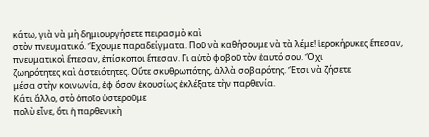κάτω, γιὰ νὰ μὴ δημιουργήσετε πειρασμὸ καὶ
στὸν πνευματικό. Ἔχουμε παραδείγματα. Ποῦ νὰ καθήσουμε νὰ τὰ λέμε! ἱεροκήρυκες ἔπεσαν,
πνευματικοὶ ἔπεσαν, ἐπίσκοποι ἔπεσαν. Γι αὐτὸ φοβοῦ τὸν ἑαυτό σου. Ὄχι
ζωηρότητες καὶ ἀστειότητες. Οὔτε σκυθρωπότης, ἀλλὰ σοβαρότης. Ἔτσι νὰ ζήσετε
μέσα στὴν κοινωνία, ἐφ ὅσον ἑκουσίως ἐκλέξατε τὴν παρθενία.
Κάτι ἄλλο, στὸ ὁποῖο ὑστεροῦμε
πολὺ εἶνε, ὅτι ἡ παρθενικὴ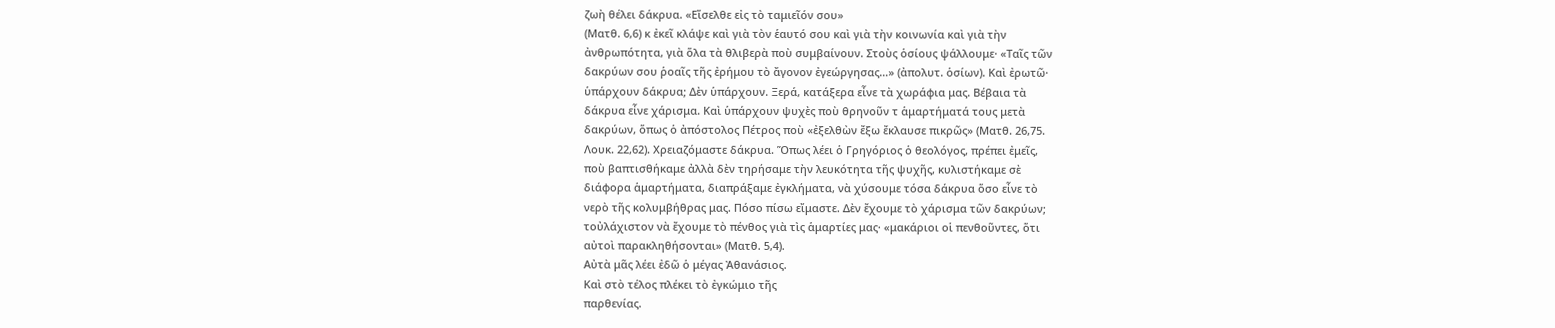ζωὴ θέλει δάκρυα. «Εἴσελθε εἰς τὸ ταμιεῖόν σου»
(Ματθ. 6,6) κ ἐκεῖ κλάψε καὶ γιὰ τὸν ἑαυτό σου καὶ γιὰ τὴν κοινωνία καὶ γιὰ τὴν
ἀνθρωπότητα, γιὰ ὅλα τὰ θλιβερὰ ποὺ συμβαίνουν. Στοὺς ὁσίους ψάλλουμε· «Ταῖς τῶν
δακρύων σου ῥοαῖς τῆς ἐρήμου τὸ ἄγονον ἐγεώργησας…» (ἀπολυτ. ὁσίων). Καὶ ἐρωτῶ·
ὑπάρχουν δάκρυα; Δὲν ὑπάρχουν. Ξερά, κατάξερα εἶνε τὰ χωράφια μας. Βέβαια τὰ
δάκρυα εἶνε χάρισμα. Καὶ ὑπάρχουν ψυχὲς ποὺ θρηνοῦν τ ἁμαρτήματά τους μετὰ
δακρύων, ὅπως ὁ ἀπόστολος Πέτρος ποὺ «ἐξελθὼν ἔξω ἔκλαυσε πικρῶς» (Ματθ. 26,75.
Λουκ. 22,62). Χρειαζόμαστε δάκρυα. Ὅπως λέει ὁ Γρηγόριος ὁ θεολόγος, πρέπει ἐμεῖς,
ποὺ βαπτισθήκαμε ἀλλὰ δὲν τηρήσαμε τὴν λευκότητα τῆς ψυχῆς, κυλιστήκαμε σὲ
διάφορα ἁμαρτήματα, διαπράξαμε ἐγκλήματα, νὰ χύσουμε τόσα δάκρυα ὅσο εἶνε τὸ
νερὸ τῆς κολυμβήθρας μας. Πόσο πίσω εἴμαστε. Δὲν ἔχουμε τὸ χάρισμα τῶν δακρύων;
τοὐλάχιστον νὰ ἔχουμε τὸ πένθος γιὰ τὶς ἁμαρτίες μας· «μακάριοι οἱ πενθοῦντες, ὅτι
αὐτοὶ παρακληθήσονται» (Ματθ. 5,4).
Αὐτὰ μᾶς λέει ἐδῶ ὁ μέγας Ἀθανάσιος.
Καὶ στὸ τέλος πλέκει τὸ ἐγκώμιο τῆς
παρθενίας.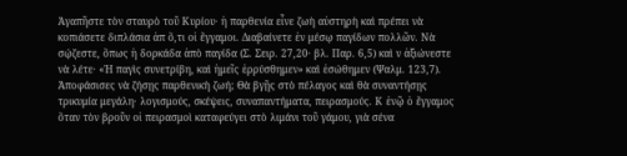Ἀγαπῆστε τὸν σταυρὸ τοῦ Κυρίου· ἡ παρθενία εἶνε ζωὴ αὐστηρὴ καὶ πρέπει νὰ
κοπιάσετε διπλάσια ἀπ ὅ,τι οἱ ἔγγαμοι. Διαβαίνετε ἐν μέσῳ παγίδων πολλῶν. Νὰ
σῴζεστε, ὅπως ἡ δορκάδα ἀπὸ παγίδα (Σ. Σειρ. 27,20· βλ. Παρ. 6,5) καὶ ν ἀξιώνεστε
νὰ λέτε· «Ἡ παγὶς συνετρίβη, καὶ ἡμεῖς ἐρρύσθημεν» καὶ ἐσώθημεν (Ψαλμ. 123,7).
Ἀποφάσισες νὰ ζήσῃς παρθενικὴ ζωή; Θὰ βγῇς στὸ πέλαγος καὶ θὰ συναντήσῃς
τρικυμία μεγάλη· λογισμούς, σκέψεις, συναπαντήματα, πειρασμούς. Κ ἐνῷ ὁ ἔγγαμος
ὅταν τὸν βροῦν οἱ πειρασμοὶ καταφεύγει στὸ λιμάνι τοῦ γάμου, γιὰ σένα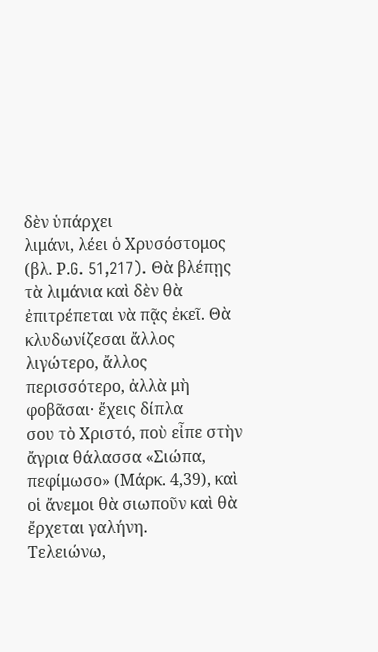δὲν ὑπάρχει
λιμάνι, λέει ὁ Χρυσόστομος (βλ. Ρ.G. 51,217). Θὰ βλέπῃς τὰ λιμάνια καὶ δὲν θὰ ἐπιτρέπεται νὰ πᾷς ἐκεῖ. Θὰ
κλυδωνίζεσαι ἄλλος λιγώτερο, ἄλλος περισσότερο, ἀλλὰ μὴ φοβᾶσαι· ἔχεις δίπλα
σου τὸ Χριστό, ποὺ εἶπε στὴν ἄγρια θάλασσα «Σιώπα, πεφίμωσο» (Μάρκ. 4,39), καὶ
οἱ ἄνεμοι θὰ σιωποῦν καὶ θὰ ἔρχεται γαλήνη.
Τελειώνω,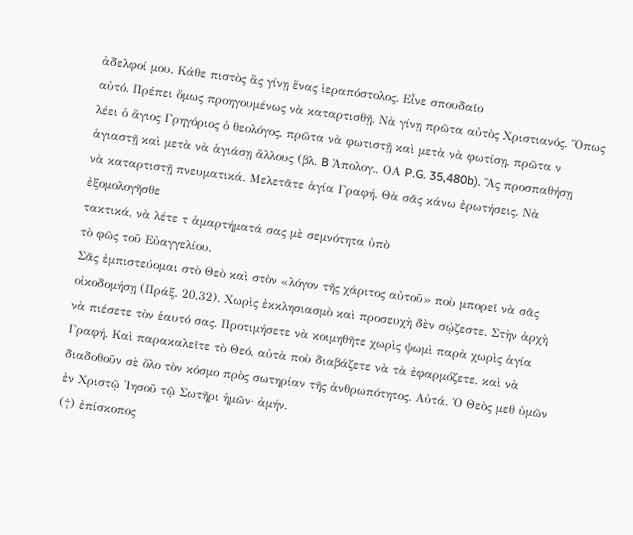ἀδελφοί μου. Κάθε πιστὸς ἂς γίνῃ ἕνας ἱεραπόστολος. Εἶνε σπουδαῖο
αὐτό. Πρέπει ὅμως προηγουμένως νὰ καταρτισθῇ. Νὰ γίνῃ πρῶτα αὐτὸς Χριστιανός. Ὅπως
λέει ὁ ἅγιος Γρηγόριος ὁ θεολόγος, πρῶτα νὰ φωτιστῇ καὶ μετὰ νὰ φωτίσῃ, πρῶτα ν
ἁγιαστῇ καὶ μετὰ νὰ ἁγιάσῃ ἄλλους (βλ. B Ἀπολογ., ΟΑ P.G. 35,480b). Ἂς προσπαθήσῃ
νὰ καταρτιστῇ πνευματικά. Μελετᾶτε ἁγία Γραφή. Θὰ σᾶς κάνω ἐρωτήσεις. Νὰ ἐξομολογῆσθε
τακτικά, νὰ λέτε τ ἁμαρτήματά σας μὲ σεμνότητα ὑπὸ
τὸ φῶς τοῦ Εὐαγγελίου.
Σᾶς ἐμπιστεύομαι στὸ Θεὸ καὶ στὸν «λόγον τῆς χάριτος αὐτοῦ» ποὺ μπορεῖ νὰ σᾶς
οἰκοδομήσῃ (Πράξ. 20,32). Χωρὶς ἐκκλησιασμὸ καὶ προσευχὴ δὲν σῴζεστε. Στὴν ἀρχὴ
νὰ πιέσετε τὸν ἑαυτό σας. Προτιμήσετε νὰ κοιμηθῆτε χωρὶς ψωμὶ παρὰ χωρὶς ἁγία
Γραφή. Καὶ παρακαλεῖτε τὸ Θεό, αὐτὰ ποὺ διαβάζετε νὰ τὰ ἐφαρμόζετε, καὶ νὰ
διαδοθοῦν σὲ ὅλο τὸν κόσμο πρὸς σωτηρίαν τῆς ἀνθρωπότητος. Αὐτά. Ὁ Θεὸς μεθ ὑμῶν
ἐν Χριστῷ Ἰησοῦ τῷ Σωτῆρι ἡμῶν· ἀμήν.
(†) ἐπίσκοπος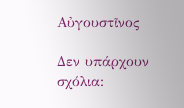Αὐγουστῖνος

Δεν υπάρχουν σχόλια: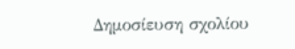Δημοσίευση σχολίου